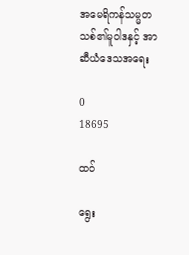အမေရိကန်သမ္မတသစ်၏မူဝါဒနှင့် အာဆီယံဒေသအရေး

0
18695

ထဝ်

ရွေး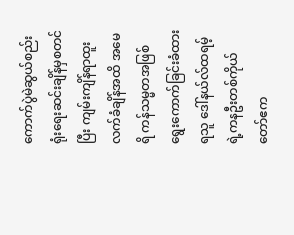ကောက်ပွဲမဲဆွယ်စည်းရုံးရေးဆင်းချိန်မှစတင်ပြီး ကျမ်းကျိန်ရာထူးလက်ခံချိန်အထိ အမေရိ ကန်သမ္မတအဖြစ်ရွေးကောက်ခြင်းခံထားရသူ ဒေါ်နယ်လ်ထရမ့်ရဲ့ကနဦးတစ်ကိုယ်တော်ဧက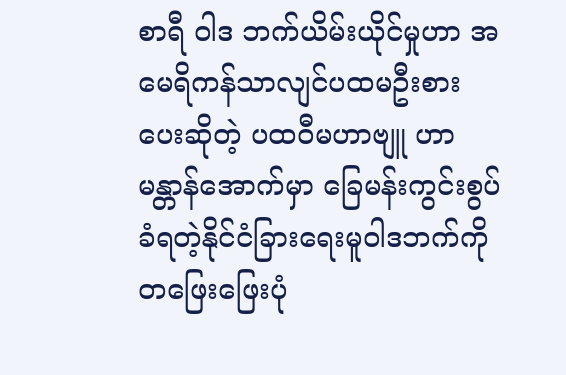စာရီ ဝါဒ ဘက်ယိမ်းယိုင်မှုဟာ အမေရိကန်သာလျင်ပထမဦးစားပေးဆိုတဲ့ ပထဝီမဟာဗျူ ဟာမန္တာန်အောက်မှာ ခြေမန်းကွင်းစွပ်ခံရတဲ့နိုင်ငံခြားရေးမူဝါဒဘက်ကို တဖြေးဖြေးပုံ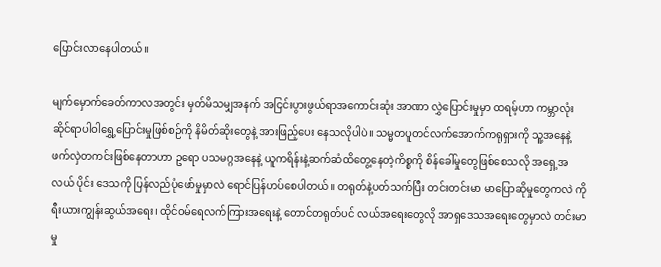ပြောင်းလာနေပါတယ်။

မျက်မှောက်ခေတ်ကာလအတွင်း မှတ်မိသမျှအနက် အငြင်းပွားဖွယ်ရာအကောင်းဆုံး အာဏာ လွှဲပြောင်းမှုမှာ ထရမ့်ဟာ ကမ္ဘာလုံးဆိုင်ရာပါဝါရွှေ့ပြောင်းမှုဖြစ်စဉ်ကို နိမိတ်ဆိုးတွေနဲ့ အားဖြည့်ပေး နေသလိုပါပဲ။ သမ္မတပူတင်လက်အောက်ကရုရှားကို သူ့အနေနဲ့ ဖက်လှဲတကင်းဖြစ်နေတာဟာ ဥရော ပသမဂ္ဂအနေနဲ့ ယူကရိန်းနဲ့ဆက်ဆံထိတွေ့နေတဲ့ကိစ္စကို စိန်ခေါ်မှုတွေဖြစ်စေသလို အရှေ့အလယ် ပိုင်း ဒေသကို ပြန်လည်ပုံဖော်မှုမှာလဲ ရောင်ပြန်ဟပ်စေပါတယ်။ တရုတ်နဲ့ပတ်သက်ပြီး တင်းတင်းမာ မာပြောဆိုမှုတွေကလဲ ကိုရီးယားကျွန်းဆွယ်အရေး၊ ထိုင်ဝမ်ရေလက်ကြားအရေးနဲ့ တောင်တရုတ်ပင် လယ်အရေးတွေလို အာရှဒေသအရေးတွေမှာလဲ တင်းမာမှု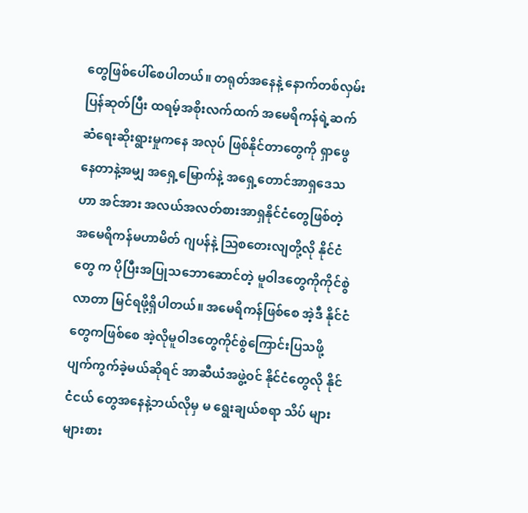တွေဖြစ်ပေါ်စေပါတယ်။ တရုတ်အနေနဲ့ နောက်တစ်လှမ်းပြန်ဆုတ်ပြီး ထရမ့်အစိုးလက်ထက် အမေရိကန်ရဲ့ဆက်ဆံရေးဆိုးရွားမှုကနေ အလုပ် ဖြစ်နိုင်တာတွေကို ရှာဖွေနေတာနဲ့အမျှ အရှေ့မြောက်နဲ့ အရှေ့တောင်အာရှဒေသဟာ အင်အား အလယ်အလတ်စားအာရှနိုင်ငံတွေဖြစ်တဲ့ အမေရိကန်မဟာမိတ် ဂျပန်နဲ့ သြစတေးလျတို့လို နိုင်ငံတွေ က ပိုပြီးအပြုသဘောဆောင်တဲ့ မူဝါဒတွေကိုကိုင်စွဲလာတာ မြင်ရဖို့ရှိပါတယ်။ အမေရိကန်ဖြစ်စေ အဲ့ဒီ နိုင်ငံတွေကဖြစ်စေ အဲ့လိုမူဝါဒတွေကိုင်စွဲကြောင်းပြသဖို့ ပျက်ကွက်ခဲ့မယ်ဆိုရင် အာဆီယံအဖွဲ့ဝင် နိုင်ငံတွေလို နိုင်ငံငယ် တွေအနေနဲ့ဘယ်လိုမှ မ ရွေးချယ်စရာ သိပ် များများစား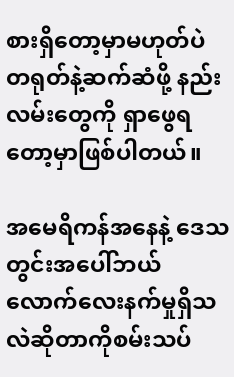စားရှိတော့မှာမဟုတ်ပဲ တရုတ်နဲ့ဆက်ဆံဖို့ နည်းလမ်းတွေကို ရှာဖွေရတော့မှာဖြစ်ပါတယ်။

အမေရိကန်အနေနဲ့ ဒေသတွင်းအပေါ်ဘယ်လောက်လေးနက်မှုရှိသလဲဆိုတာကိုစမ်းသပ်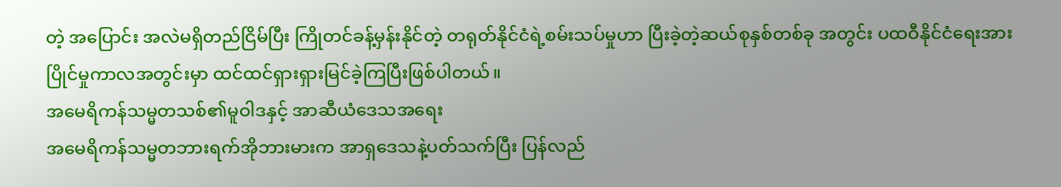တဲ့ အပြောင်း အလဲမရှိတည်ငြိမ်ပြီး ကြိုတင်ခန့်မှန်းနိုင်တဲ့ တရုတ်နိုင်ငံရဲ့စမ်းသပ်မှုဟာ ပြီးခဲ့တဲ့ဆယ်စုနှစ်တစ်ခု အတွင်း ပထဝီနိုင်ငံရေးအားပြိုင်မှုကာလအတွင်းမှာ ထင်ထင်ရှားရှားမြင်ခဲ့ကြပြီးဖြစ်ပါတယ်။
အမေရိကန်သမ္မတသစ်၏မူဝါဒနှင့် အာဆီယံဒေသအရေး
အမေရိကန်သမ္မတဘားရက်အိုဘားမားက အာရှဒေသနဲ့ပတ်သက်ပြီး ပြန်လည်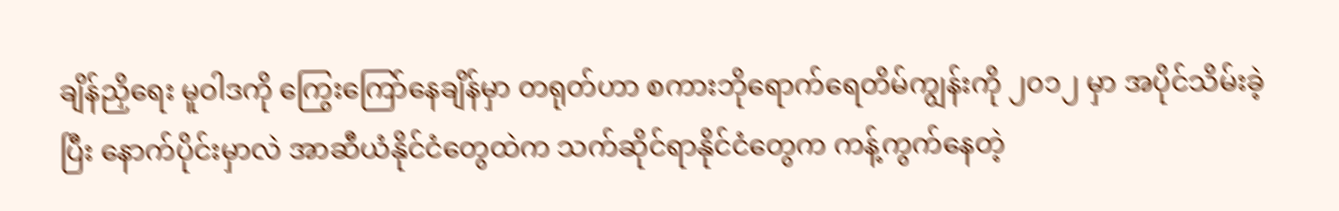ချိန်ညှိရေး မူဝါဒကို ကြွေးကြော်နေချိန်မှာ တရုတ်ဟာ စကားဘိုရောက်ရေတိမ်ကျွန်းကို ၂၀၁၂ မှာ အပိုင်သိမ်းခဲ့ ပြီး နောက်ပိုင်းမှာလဲ အာဆီယံနိုင်ငံတွေထဲက သက်ဆိုင်ရာနိုင်ငံတွေက ကန့်ကွက်နေတဲ့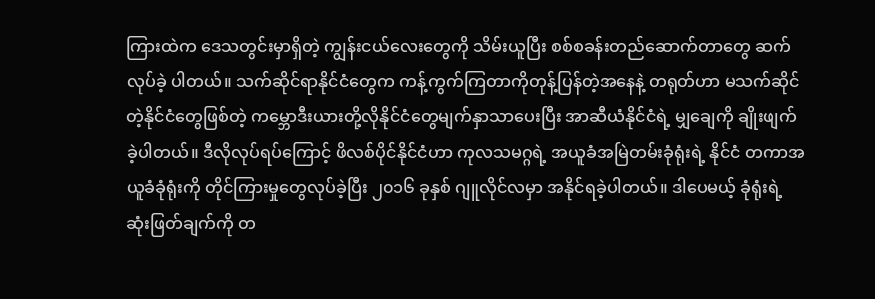ကြားထဲက ဒေသတွင်းမှာရှိတဲ့ ကျွန်းငယ်လေးတွေကို သိမ်းယူပြီး စစ်စခန်းတည်ဆောက်တာတွေ ဆက်လုပ်ခဲ့ ပါတယ်။ သက်ဆိုင်ရာနိုင်ငံတွေက ကန့်ကွက်ကြတာကိုတုန့်ပြန်တဲ့အနေနဲ့ တရုတ်ဟာ မသက်ဆိုင် တဲ့နိုင်ငံတွေဖြစ်တဲ့ ကမ္ဘောဒီးယားတို့လိုနိုင်ငံတွေမျက်နှာသာပေးပြီး အာဆီယံနိုင်ငံရဲ့ မျှချေကို ချိုးဖျက်ခဲ့ပါတယ်။ ဒီလိုလုပ်ရပ်ကြောင့် ဖိလစ်ပိုင်နိုင်ငံဟာ ကုလသမဂ္ဂရဲ့ အယူခံအမြဲတမ်းခုံရုံးရဲ့ နိုင်ငံ တကာအယူခံခုံရုံးကို တိုင်ကြားမှုတွေလုပ်ခဲ့ပြီး ၂၀၁၆ ခုနှစ် ဂျူလိုင်လမှာ အနိုင်ရခဲ့ပါတယ်။ ဒါပေမယ့် ခုံရုံးရဲ့ ဆုံးဖြတ်ချက်ကို တ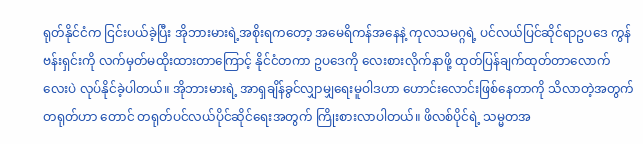ရုတ်နိုင်ငံက ငြင်းပယ်ခဲ့ပြီး အိုဘားမားရဲ့အစိုးရကတော့ အမေရိကန်အနေနဲ့ ကုလသမဂ္ဂရဲ့ ပင်လယ်ပြင်ဆိုင်ရာဥပဒေ ကွန်ဗန်းရှင်းကို လက်မှတ်မထိုးထားတာကြောင့် နိုင်ငံတကာ ဥပဒေကို လေးစားလိုက်နာဖို့ ထုတ်ပြန်ချက်ထုတ်တာလောက်လေးပဲ လုပ်နိုင်ခဲ့ပါတယ်။ အိုဘားမားရဲ့ အာရှချိန်ခွင်လျှာမျှရေးမူဝါဒဟာ ဟောင်းလောင်းဖြစ်နေတာကို သိလာတဲ့အတွက် တရုတ်ဟာ တောင် တရုတ်ပင်လယ်ပိုင်ဆိုင်ရေးအတွက် ကြိုးစားလာပါတယ်။ ဖိလစ်ပိုင်ရဲ့ သမ္မတအ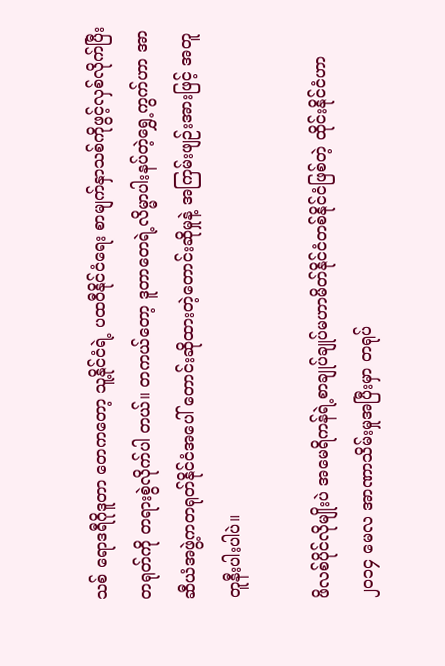သစ် ရောဒရီဂိုဒူတာ တေကတော့ သူ့နိုင်ငံရဲ့ ပထဝီနိုင်ငံရေး စာမျက်နှာသစ်ကိုဖွင့်လှစ်လိုက်ပြီး တရုတ်ကို တရားစွဲလိုက်ပါ တယ်။ တကယ်တော့ ဒူတာတေရဲ့လိမ္မာပါးနပ်တဲ့ရွှေ့ကွက်ဟာ အာဆီယံအဖွဲ့ကတရုတ်နိုင်ငံအပေါ် တောင်းဆိုထားတဲ့တောင်းဆိုမှုနဲ့ အကြမ်းဖျဉ်းအားဖြင့် အတူတူနီးပါးပါပဲ။

ဖိလစ်ပိုင်လိုမျိုးပဲ အမေရိကန်ရဲ့စာချုပ်ချုပ်မဟာမိတ်နိုင်ငံတစ်နိုင်ငံဖြစ်တဲ့ ထိုင်းနိုင်ငံဟာ ၂၀၁၄ မေလ အာဏာသိမ်းမှုအပြီးမှာ တရုပ်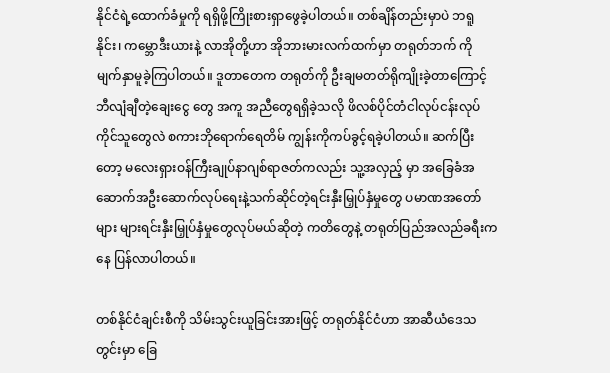နိုင်ငံရဲ့ထောက်ခံမှုကို ရရှိဖို့ကြိုးစားရှာဖွေခဲ့ပါတယ်။ တစ်ချိန်တည်းမှာပဲ ဘရူနိုင်း၊ ကမ္ဘောဒီးယားနဲ့ လာအိုတို့ဟာ အိုဘားမားလက်ထက်မှာ တရုတ်ဘက် ကို မျက်နှာမူခဲ့ကြပါတယ်။ ဒူတာတေက တရုတ်ကို ဦးချမတတ်ရိုကျိုးခဲ့တာကြောင့် ဘီလျံချီတဲ့ချေးငွေ တွေ အကူ အညီတွေရရှိခဲ့သလို ဖိလစ်ပိုင်တံငါလုပ်ငန်းလုပ်ကိုင်သူတွေလဲ စကားဘိုရောက်ရေတိမ် ကျွန်းကိုကပ်ခွင့်ရခဲ့ပါတယ်။ ဆက်ပြီးတော့ မလေးရှားဝန်ကြီးချုပ်နာဂျစ်ရာဇတ်ကလည်း သူ့အလှည့် မှာ အခြေခံအဆောက်အဦးဆောက်လုပ်ရေးနဲ့သက်ဆိုင်တဲ့ရင်းနှီးမြှုပ်နှံမှုတွေ ပမာဏအတော်များ များရင်းနှီးမြှုပ်နှံမှုတွေလုပ်မယ်ဆိုတဲ့ ကတိတွေနဲ့ တရုတ်ပြည်အလည်ခရီးကနေ ပြန်လာပါတယ်။

တစ်နိုင်ငံချင်းစီကို သိမ်းသွင်းယူခြင်းအားဖြင့် တရုတ်နိုင်ငံဟာ အာဆီယံဒေသတွင်းမှာ ခြေ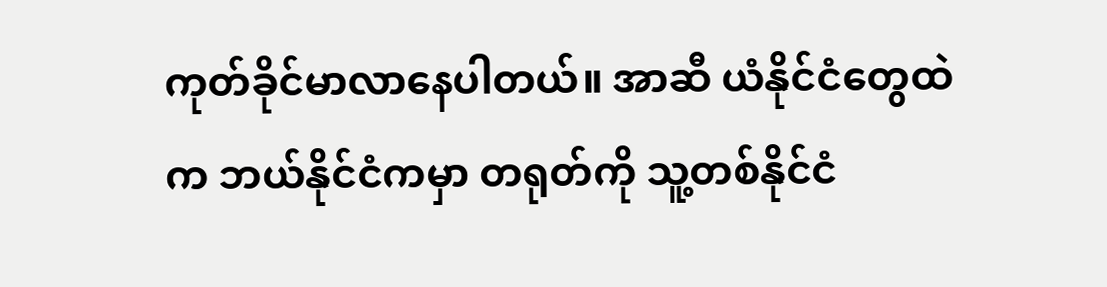ကုတ်ခိုင်မာလာနေပါတယ်။ အာဆီ ယံနိုင်ငံတွေထဲက ဘယ်နိုင်ငံကမှာ တရုတ်ကို သူ့တစ်နိုင်ငံ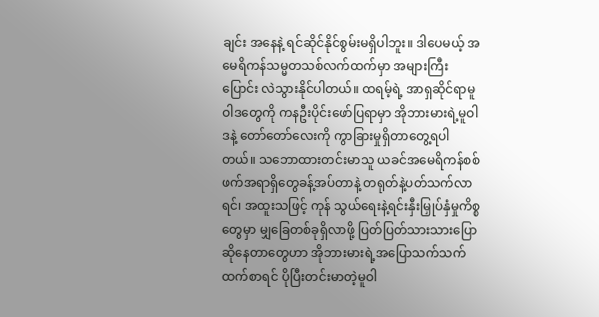ချင်း အနေနဲ့ ရင်ဆိုင်နိုင်စွမ်းမရှိပါဘူး။ ဒါပေမယ့် အမေရိကန်သမ္မတသစ်လက်ထက်မှာ အများကြီးပြောင်း လဲသွားနိုင်ပါတယ်။ ထရမ့်ရဲ့ အာရှဆိုင်ရာမူဝါဒတွေကို ကနဦးပိုင်းဖော်ပြရာမှာ အိုဘားမားရဲ့မူဝါဒနဲ့ တော်တော်လေးကို ကွာခြားမှုရှိတာတွေ့ရပါတယ်။ သဘောထားတင်းမာသူ ယခင်အမေရိကန်စစ်ဖက်အရာရှိတွေခန့်အပ်တာနဲ့ တရုတ်နဲ့ပတ်သက်လာရင်၊ အထူးသဖြင့် ကုန် သွယ်ရေးနဲ့ရင်းနှီးမြှုပ်နှံမှုကိစ္စတွေမှာ မျှခြေတစ်ခုရှိလာဖို့ ပြတ်ပြတ်သားသားပြောဆိုနေတာတွေဟာ အိုဘားမားရဲ့အပြောသက်သက်ထက်စာရင် ပိုပြီးတင်းမာတဲ့မူဝါ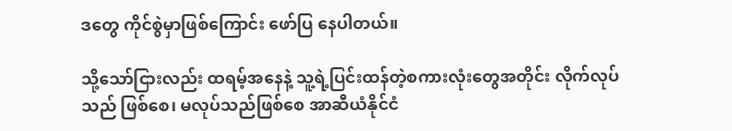ဒတွေ ကိုင်စွဲမှာဖြစ်ကြောင်း ဖော်ပြ နေပါတယ်။

သို့သော်ငြားလည်း ထရမ့်အနေနဲ့ သူ့ရဲ့ပြင်းထန်တဲ့စကားလုံးတွေအတိုင်း လိုက်လုပ်သည် ဖြစ်စေ၊ မလုပ်သည်ဖြစ်စေ အာဆီယံနိုင်ငံ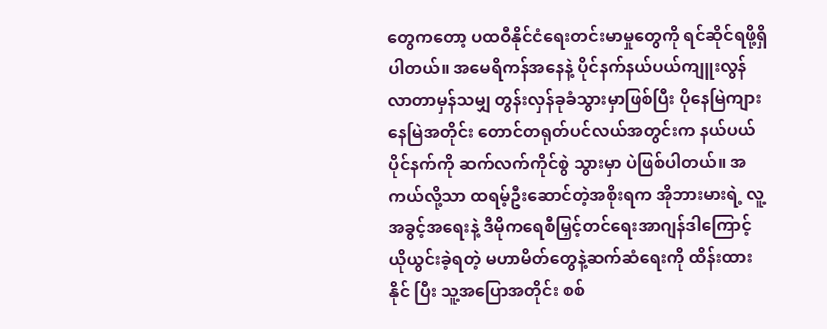တွေကတော့ ပထဝီနိုင်ငံရေးတင်းမာမှုတွေကို ရင်ဆိုင်ရဖို့ရှိ ပါတယ်။ အမေရိကန်အနေနဲ့ ပိုင်နက်နယ်ပယ်ကျူးလွန်လာတာမှန်သမျှ တွန်းလှန်ခုခံသွားမှာဖြစ်ပြီး ပိုနေမြဲကျားနေမြဲအတိုင်း တောင်တရုတ်ပင်လယ်အတွင်းက နယ်ပယ်ပိုင်နက်ကို ဆက်လက်ကိုင်စွဲ သွားမှာ ပဲဖြစ်ပါတယ်။ အကယ်လို့သာ ထရမ့်ဦးဆောင်တဲ့အစိုးရက အိုဘားမားရဲ့ လူ့အခွင့်အရေးနဲ့ ဒီမိုကရေစီမြှင့်တင်ရေးအာဂျန်ဒါကြောင့် ယိုယွင်းခဲ့ရတဲ့ မဟာမိတ်တွေနဲ့ဆက်ဆံရေးကို ထိန်းထားနိုင် ပြီး သူ့အပြောအတိုင်း စစ်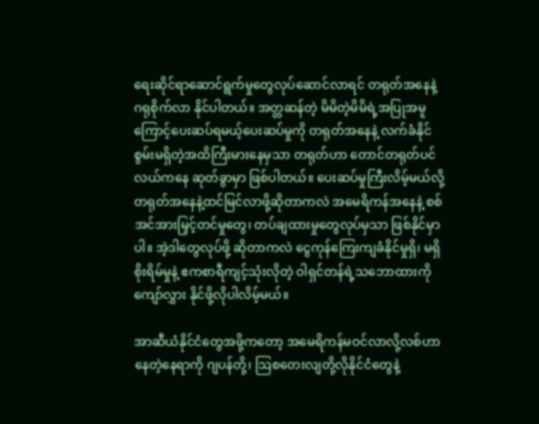ရေးဆိုင်ရာဆောင်ရွက်မှုတွေလုပ်ဆောင်လာရင် တရုတ်အနေနဲ့ ဂရုစိုက်လာ နိုင်ပါတယ်။ အတ္တဆန်တဲ့ မိမိတဲ့မိမိရဲ့အပြုအမူကြောင့်ပေးဆပ်ရမယ့်ပေးဆပ်မှုကို တရုတ်အနေနဲ့ လက်ခံနိုင်စွမ်းမရှိတဲ့အထိကြီးမားနေမှသာ တရုတ်ဟာ တောင်တရုတ်ပင်လယ်ကနေ ဆုတ်ခွာမှာ ဖြစ်ပါတယ်။ ပေးဆပ်မှုကြီးလိမ့်မယ်လို့ တရုတ်အနေနဲ့ထင်မြင်လာဖို့ဆိုတာကလဲ အမေရိကန်အနေနဲ့ စစ်အင်အားမြှင့်တင်မှုတွေ၊ တပ်ချထားမှုတွေလုပ်မှသာ ဖြစ်နိုင်မှာပါ။ အဲ့ဒါတွေလုပ်ဖို့ ဆိုတာကလဲ ငွေကုန်ကြေးကျခံနိုင်မှုရှိ၊ မရှိစိုးရိမ်မှုနဲ့ ဧကစာရီကျင့်သုံးလိုတဲ့ ဝါရှင်တန်ရဲ့သဘောထားကို ကျော်လွှား နိုင်ဖို့လိုပါလိမ့်မယ်။

အာဆီယံနိုင်ငံတွေအဖို့ကတော့ အမေရိကန်မဝင်လာလို့လစ်ဟာနေတဲ့နေရာကို ဂျပန်တို့၊ သြစတေးလျတို့လိုနိုင်ငံတွေနဲ့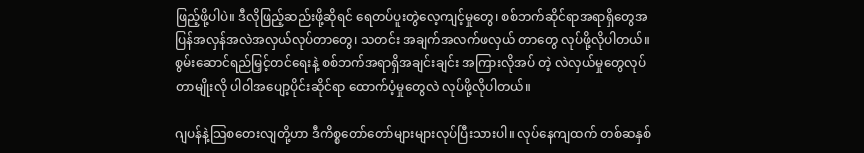ဖြည့်ဖို့ပါပဲ။ ဒီလိုဖြည့်ဆည်းဖို့ဆိုရင် ရေတပ်ပူးတွဲလေ့ကျင့်မှုတွေ၊ စစ်ဘက်ဆိုင်ရာအရာရှိတွေအပြန်အလှန်အလဲအလှယ်လုပ်တာတွေ၊ သတင်း အချက်အလက်ဖလှယ် တာတွေ လုပ်ဖို့လိုပါတယ်။ စွမ်းဆောင်ရည်မြှင့်တင်ရေးနဲ့ စစ်ဘက်အရာရှိအချင်းချင်း အကြားလိုအပ် တဲ့ လဲလှယ်မှုတွေလုပ်တာမျိုးလို ပါဝါအပျော့ပိုင်းဆိုင်ရာ ထောက်ပံ့မှုတွေလဲ လုပ်ဖို့လိုပါတယ်။

ဂျပန်နဲ့သြစတေးလျတို့ဟာ ဒီကိစ္စတော်တော်များများလုပ်ပြီးသားပါ။ လုပ်နေကျထက် တစ်ဆနှစ်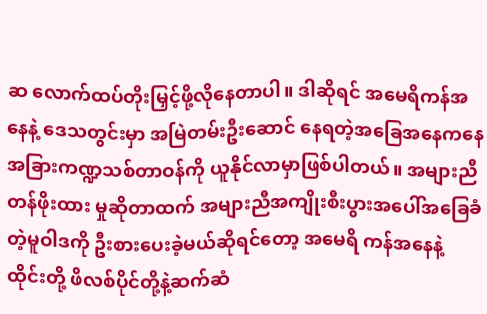ဆ လောက်ထပ်တိုးမြှင့်ဖို့လိုနေတာပါ။ ဒါဆိုရင် အမေရိကန်အနေနဲ့ ဒေသတွင်းမှာ အမြဲတမ်းဦးဆောင် နေရတဲ့အခြေအနေကနေ အခြားကဏ္ဍသစ်တာဝန်ကို ယူနိုင်လာမှာဖြစ်ပါတယ်။ အများညီတန်ဖိုးထား မှုဆိုတာထက် အများညီအကျိုးစီးပွားအပေါ်အခြေခံတဲ့မူဝါဒကို ဦးစားပေးခဲ့မယ်ဆိုရင်တော့ အမေရိ ကန်အနေနဲ့ ထိုင်းတို့ ဖိလစ်ပိုင်တို့နဲ့ဆက်ဆံ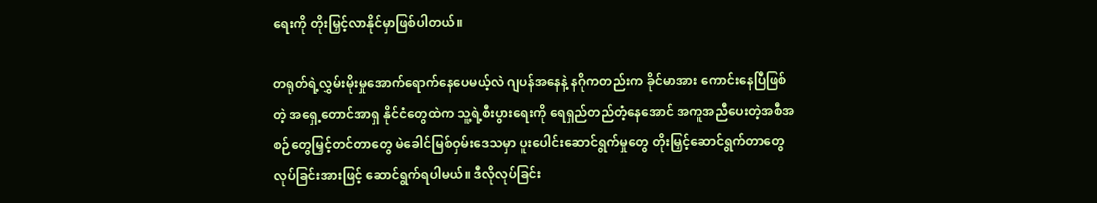ရေးကို တိုးမြှင့်လာနိုင်မှာဖြစ်ပါတယ်။

တရုတ်ရဲ့လွှမ်းမိုးမှုအောက်ရောက်နေပေမယ့်လဲ ဂျပန်အနေနဲ့ နဂိုကတည်းက ခိုင်မာအား ကောင်းနေပြီဖြစ်တဲ့ အရှေ့တောင်အာရှ နိုင်ငံတွေထဲက သူ့ရဲ့စီးပွားရေးကို ရေရှည်တည်တံ့နေအောင် အကူအညီပေးတဲ့အစီအစဉ်တွေမြှင့်တင်တာတွေ မဲခေါင်မြစ်ဝှမ်းဒေသမှာ ပူးပေါင်းဆောင်ရွက်မှုတွေ တိုးမြှင့်ဆောင်ရွက်တာတွေလုပ်ခြင်းအားဖြင့် ဆောင်ရွက်ရပါမယ်။ ဒီလိုလုပ်ခြင်း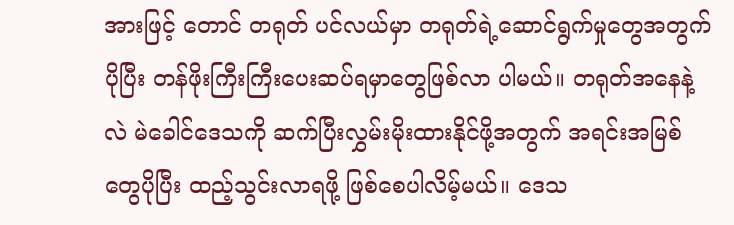အားဖြင့် တောင် တရုတ် ပင်လယ်မှာ တရုတ်ရဲ့ဆောင်ရွက်မှုတွေအတွက် ပိုပြီး တန်ဖိုးကြီးကြီးပေးဆပ်ရမှာတွေဖြစ်လာ ပါမယ်။ တရုတ်အနေနဲ့လဲ မဲခေါင်ဒေသကို ဆက်ပြီးလွှမ်းမိုးထားနိုင်ဖို့အတွက် အရင်းအမြစ်တွေပိုပြီး ထည့်သွင်းလာရဖို့ ဖြစ်စေပါလိမ့်မယ်။ ဒေသ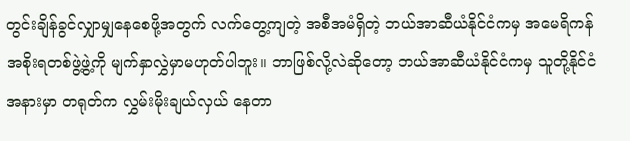တွင်းချိန်ခွင်လျှာမျှနေစေဖို့အတွက် လက်တွေ့ကျတဲ့ အစီအမံရှိတဲ့ ဘယ်အာဆီယံနိုင်ငံကမှ အမေရိကန်အစိုးရတစ်ဖွဲ့ဖွဲ့ကို မျက်နှာလွှဲမှာမဟုတ်ပါဘူး။ ဘာဖြစ်လို့လဲဆိုတော့ ဘယ်အာဆီယံနိုင်ငံကမှ သူတို့နိုင်ငံအနားမှာ တရုတ်က လွှမ်းမိုးချယ်လှယ် နေတာ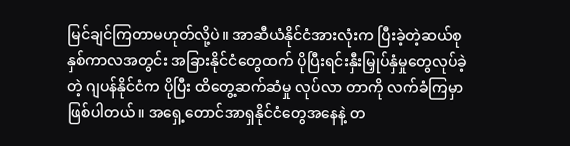မြင်ချင်ကြတာမဟုတ်လို့ပဲ။ အာဆီယံနိုင်ငံအားလုံးက ပြီးခဲ့တဲ့ဆယ်စုနှစ်ကာလအတွင်း အခြားနိုင်ငံတွေထက် ပိုပြီးရင်းနှီးမြှုပ်နှံမှုတွေလုပ်ခဲ့တဲ့ ဂျပန်နိုင်ငံက ပိုပြီး ထိတွေ့ဆက်ဆံမှု လုပ်လာ တာကို လက်ခံကြမှာဖြစ်ပါတယ်။ အရှေ့တောင်အာရှနိုင်ငံတွေအနေနဲ့ တ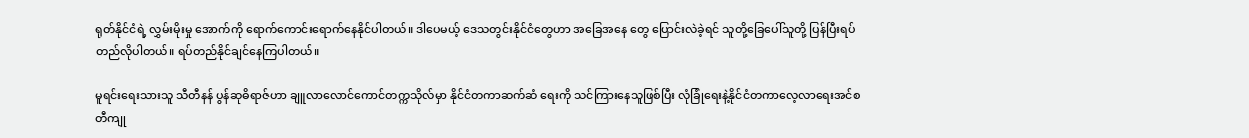ရုတ်နိုင်ငံရဲ့ လွှမ်းမိုးမှု အောက်ကို ရောက်ကောင်းရောက်နေနိုင်ပါတယ်။ ဒါပေမယ့် ဒေသတွင်းနိုင်ငံတွေဟာ အခြေအနေ တွေ ပြောင်းလဲခဲ့ရင် သူတို့ခြေပေါ်သူတို့ ပြန်ပြီးရပ်တည်လိုပါတယ်။ ရပ်တည်နိုင်ချင်နေကြပါတယ်။

မူရင်းရေးသားသူ သီတီနန် ပွန်ဆုဓိရာဇ်ဟာ ချူလာလောင်ကောင်တက္ကသိုလ်မှာ နိုင်ငံတကာဆက်ဆံ ရေးကို သင်ကြားနေသူဖြစ်ပြီး လုံခြုံရေးနဲ့နိုင်ငံတကာလေ့လာရေးအင်စတီကျု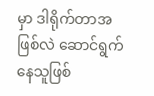မှာ ဒါရိုက်တာအဖြစ်လဲ ဆောင်ရွက်နေသူဖြစ်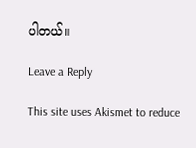ပါတယ်။

Leave a Reply

This site uses Akismet to reduce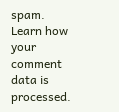spam. Learn how your comment data is processed.